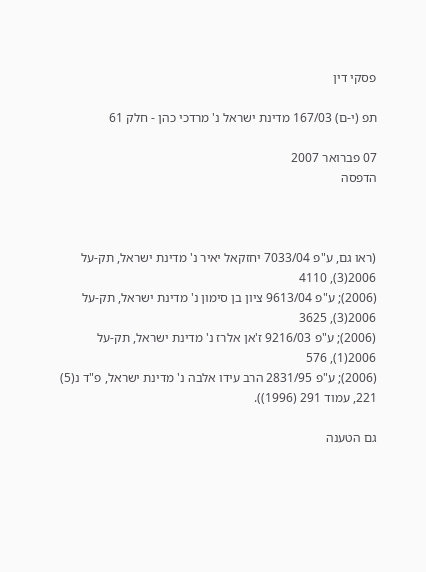פסקי דין

תפ (י-ם) 167/03 מדינת ישראל נ' מרדכי כהן - חלק 61

07 פברואר 2007
הדפסה



(ראו גם, ע"פ 7033/04 יחזקאל יאיר נ' מדינת ישראל, תק-על 2006(3), 4110
(2006); ע"פ 9613/04 ציון בן סימון נ' מדינת ישראל, תק-על 2006(3), 3625
(2006); ע"פ 9216/03 ז'אן אלרז נ' מדינת ישראל, תק-על 2006(1), 576
(2006); ע"פ 2831/95 הרב עידו אלבה נ' מדינת ישראל, פ"ד נ(5) 221, עמוד 291 (1996)).

גם הטענה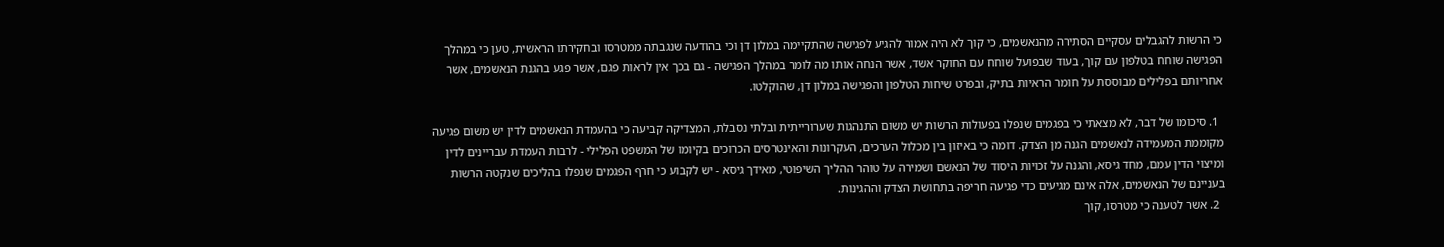כי הרשות להגבלים עסקיים הסתירה מהנאשמים, כי קוך לא היה אמור להגיע לפגישה שהתקיימה במלון דן וכי בהודעה שנגבתה ממטרסו ובחקירתו הראשית, טען כי במהלך הפגישה שוחח בטלפון עם קוך, בעוד שבפועל שוחח עם החוקר אשד, אשר הנחה אותו מה לומר במהלך הפגישה - גם בכך אין לראות פגם, אשר פגע בהגנת הנאשמים, אשר אחריותם בפלילים מבוססת על חומר הראיות בתיק, ובפרט שיחות הטלפון והפגישה במלון דן, שהוקלטו.

  1. סיכומו של דבר, לא מצאתי כי בפגמים שנפלו בפעולות הרשות יש משום התנהגות שערורייתית ובלתי נסבלת, המצדיקה קביעה כי בהעמדת הנאשמים לדין יש משום פגיעה מקוממת המעמידה לנאשמים הגנה מן הצדק. דומה כי באיזון בין מכלול הערכים, העקרונות והאינטרסים הכרוכים בקיומו של המשפט הפלילי - לרבות העמדת עבריינים לדין ומיצוי הדין עמם, מחד גיסא, והגנה על זכויות היסוד של הנאשם ושמירה על טוהר ההליך השיפוטי, מאידך גיסא - יש לקבוע כי חרף הפגמים שנפלו בהליכים שנקטה הרשות בעניינם של הנאשמים, אלה אינם מגיעים כדי פגיעה חריפה בתחושת הצדק וההגינות.
  2. אשר לטענה כי מטרסו, קוך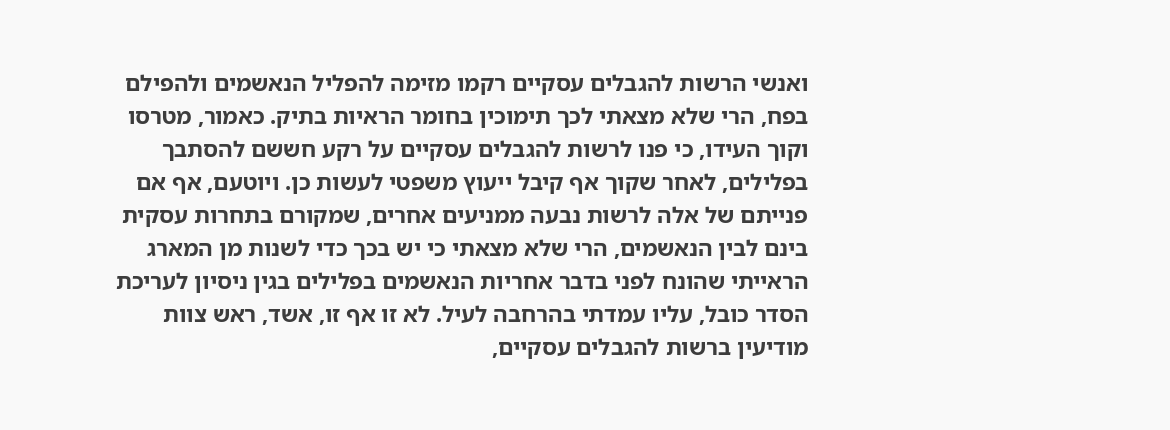ואנשי הרשות להגבלים עסקיים רקמו מזימה להפליל הנאשמים ולהפילם בפח, הרי שלא מצאתי לכך תימוכין בחומר הראיות בתיק. כאמור, מטרסו וקוך העידו, כי פנו לרשות להגבלים עסקיים על רקע חששם להסתבך בפלילים, לאחר שקוך אף קיבל ייעוץ משפטי לעשות כן. ויוטעם, אף אם פנייתם של אלה לרשות נבעה ממניעים אחרים, שמקורם בתחרות עסקית בינם לבין הנאשמים, הרי שלא מצאתי כי יש בכך כדי לשנות מן המארג הראייתי שהונח לפני בדבר אחריות הנאשמים בפלילים בגין ניסיון לעריכת הסדר כובל, עליו עמדתי בהרחבה לעיל. לא זו אף זו, אשד, ראש צוות מודיעין ברשות להגבלים עסקיים,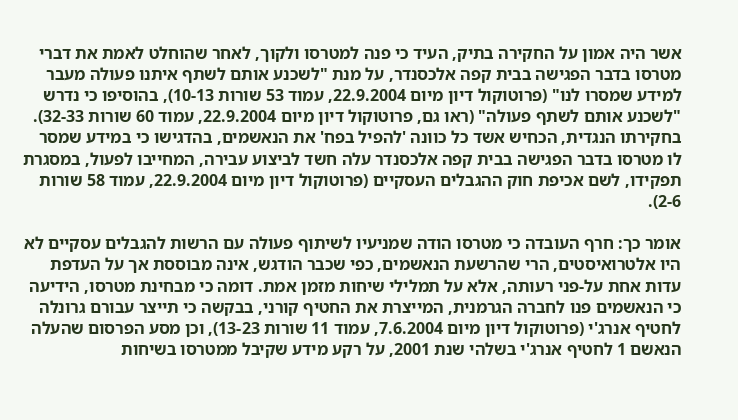אשר היה אמון על החקירה בתיק, העיד כי פנה למטרסו ולקוך, לאחר שהוחלט לאמת את דברי מטרסו בדבר הפגישה בבית קפה אלכסנדר, על מנת "לשכנע אותם לשתף איתנו פעולה מעבר למידע שמסרו לנו" (פרוטוקול דיון מיום 22.9.2004, עמוד 53 שורות 10-13), בהוסיפו כי נדרש "לשכנע אותם לשתף פעולה" (ראו גם, פרוטוקול דיון מיום 22.9.2004, עמוד 60 שורות 32-33). בחקירתו הנגדית, הכחיש אשד כל כוונה 'להפיל בפח' את הנאשמים, בהדגישו כי במידע שמסר לו מטרסו בדבר הפגישה בבית קפה אלכסנדר עלה חשד לביצוע עבירה, המחייבו לפעול, במסגרת תפקידו, לשם אכיפת חוק ההגבלים העסקיים (פרוטוקול דיון מיום 22.9.2004, עמוד 58 שורות 2-6).

אומר כך: חרף העובדה כי מטרסו הודה שמניעיו לשיתוף פעולה עם הרשות להגבלים עסקיים לא היו אלטרואיסטים, הרי שהרשעת הנאשמים, כפי שכבר הודגש, אינה מבוססת אך על העדפת עדות אחת על-פני רעותה, אלא על תמלילי שיחות מזמן אמת. דומה כי מבחינת מטרסו, הידיעה כי הנאשמים פנו לחברה הגרמנית, המייצרת את החטיף קורני, בבקשה כי תייצר עבורם גרונלה לחטיף אנרג'י (פרוטוקול דיון מיום 7.6.2004, עמוד 11 שורות 13-23), וכן מסע הפרסום שהעלה הנאשם 1 לחטיף אנרג'י בשלהי שנת 2001, על רקע מידע שקיבל ממטרסו בשיחות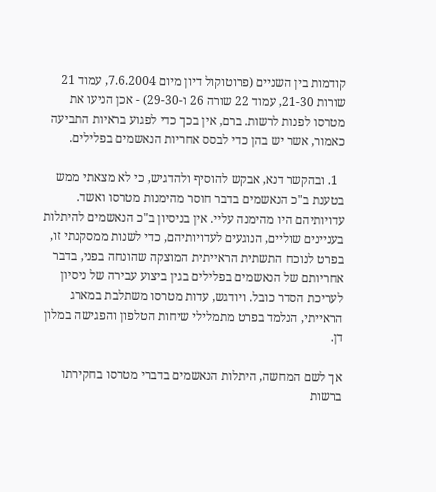קודמות בין השניים (פרוטוקול דיון מיום 7.6.2004, עמוד 21 שורות 21-30, עמוד 22 שורה 26 ו-29-30) - אכן הניעו את מטרסו לפנות לרשות. ברם, אין בכך כדי לפגוע בראיות התביעה כאמור, אשר יש בהן כדי לבסס אחריות הנאשמים בפלילים.

  1. ובהקשר דנא, אבקש להוסיף ולהדגיש, כי לא מצאתי ממש בטענת ב"כ הנאשמים בדבר חוסר מהימנות מטרסו ואשד. עדויותיהם היו מהימנה עליי. אין בניסיון ב"כ הנאשמים להיתלות בעניינים שוליים, הנוגעים לעדויותיהם, כדי לשנות ממסקנתי זו, בפרט לנוכח התשתית הראייתית המוצקה שהונחה בפני, בדבר אחריותם של הנאשמים בפלילים בגין ביצוע עבירה של ניסיון לעריכת הסדר כובל. ויודגש, עדות מטרסו משתלבת במארג הראייתי, הנלמד בפרט מתמלילי שיחות הטלפון והפגישה במלון דן.

אך לשם המחשה, היתלות הנאשמים בדברי מטרסו בחקירתו ברשות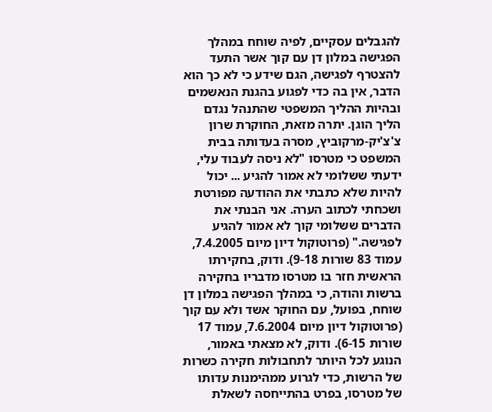להגבלים עסקיים, לפיה שוחח במהלך הפגישה במלון דן עם קוך אשר התעד להצטרף לפגישה, הגם שידע כי לא כך הוא הדבר, אין בה כדי לפגוע בהגנת הנאשמים ובהיות ההליך המשפטי שהתנהל נגדם הליך הוגן. יתרה מזאת, החוקרת שרון צ'צ'יק-מרקוביץ, מסרה בעדותה בבית המשפט כי מטרסו "לא ניסה לעבוד עלי, ידעתי ששלומי לא אמור להגיע ... יכול להיות שלא כתבתי את ההודעה מפורטת ושכחתי לכתוב הערה. אני הבנתי את הדברים ששלומי קוך לא אמור להגיע לפגישה." (פרוטוקול דיון מיום 7.4.2005, עמוד 83 שורות 9-18). ודוק, בחקירתו הראשית חזר בו מטרסו מדבריו בחקירה ברשות והודה, כי במהלך הפגישה במלון דן שוחח, בפועל, עם החוקר אשד ולא עם קוך (פרוטוקול דיון מיום 7.6.2004, עמוד 17 שורות 6-15). ודוק, לא מצאתי באמור, הנוגע לכל היותר לתחבולות חקירה כשרות של הרשות, כדי לגרוע ממהימנות עדותו של מטרסו, בפרט בהתייחסה לשאלת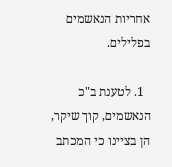אחריות הנאשמים בפלילים.

  1. לטענת ב"כ הנאשמים, קוך שיקר, הן בציינו כי המכתב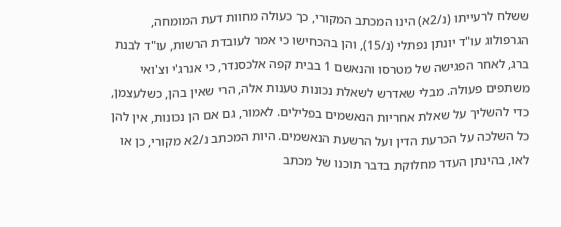ששלח לרעייתו (נ/2א) הינו המכתב המקורי, כך כעולה מחוות דעת המומחה, הגרפולוג עו"ד יונתן נפתלי (נ/15), והן בהכחישו כי אמר לעובדת הרשות, עו"ד לבנת ברג, לאחר הפגישה של מטרסו והנאשם 1 בבית קפה אלכסנדר, כי אנרג'י וצ'ואי משתפים פעולה. מבלי שאדרש לשאלת נכונות טענות אלה, הרי שאין בהן, כשלעצמן, כדי להשליך על שאלת אחריות הנאשמים בפלילים. לאמור, גם אם הן נכונות, אין להן כל השלכה על הכרעת הדין ועל הרשעת הנאשמים. היות המכתב נ/2א מקורי, כן או לאו, בהינתן העדר מחלוקת בדבר תוכנו של מכתב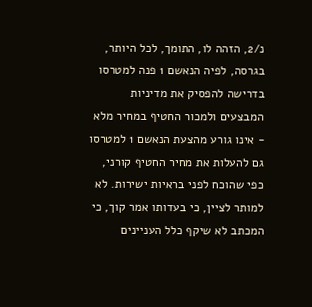נ/2, הזהה לו, התומך, לכל היותר, בגרסה, לפיה הנאשם 1 פנה למטרסו בדרישה להפסיק את מדיניות המבצעים ולמכור החטיף במחיר מלא - אינו גורע מהצעת הנאשם 1 למטרסו גם להעלות את מחיר החטיף קורני, כפי שהוכח לפני בראיות ישירות. לא למותר לציין, כי בעדותו אמר קוך, כי המכתב לא שיקף כלל העניינים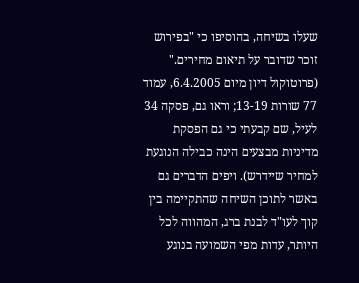שעלו בשיחה, בהוסיפו כי "בפירוש זוכר שדובר על תיאום מחירים." (פרוטוקול דיון מיום 6.4.2005, עמוד 77 שורות 13-19; וראו גם, פסקה 34 לעיל, שם קבעתי כי גם הפסקת מדיניות מבצעים הינה כבילה הנוגעת למחיר שיידרש). ויפים הדברים גם באשר לתוכן השיחה שהתקיימה בין קוך לעו"ד לבנת ברג, המהווה לכל היותר, עדות מפי השמועה בנוגע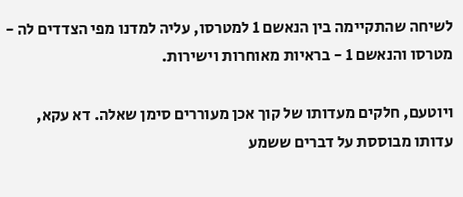לשיחה שהתקיימה בין הנאשם 1 למטרסו, עליה למדנו מפי הצדדים לה - מטרסו והנאשם 1 - בראיות מאוחרות וישירות.

ויוטעם, חלקים מעדותו של קוך אכן מעוררים סימן שאלה. דא עקא, עדותו מבוססת על דברים ששמע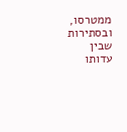ממטרסו, ובסתירות שבין עדותו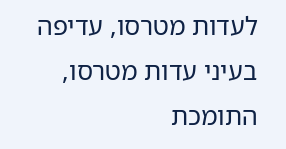לעדות מטרסו, עדיפה בעיני עדות מטרסו,  התומכת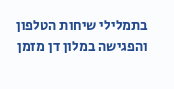בתמלילי שיחות הטלפון והפגישה במלון דן מזמן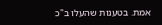אמת. בטענות שהעלו ב"כ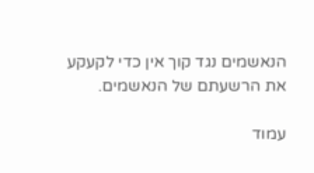הנאשמים נגד קוך אין כדי לקעקע את הרשעתם של הנאשמים.

עמוד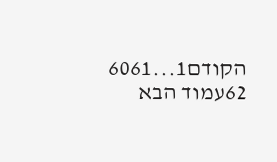הקודם1...6061
62עמוד הבא